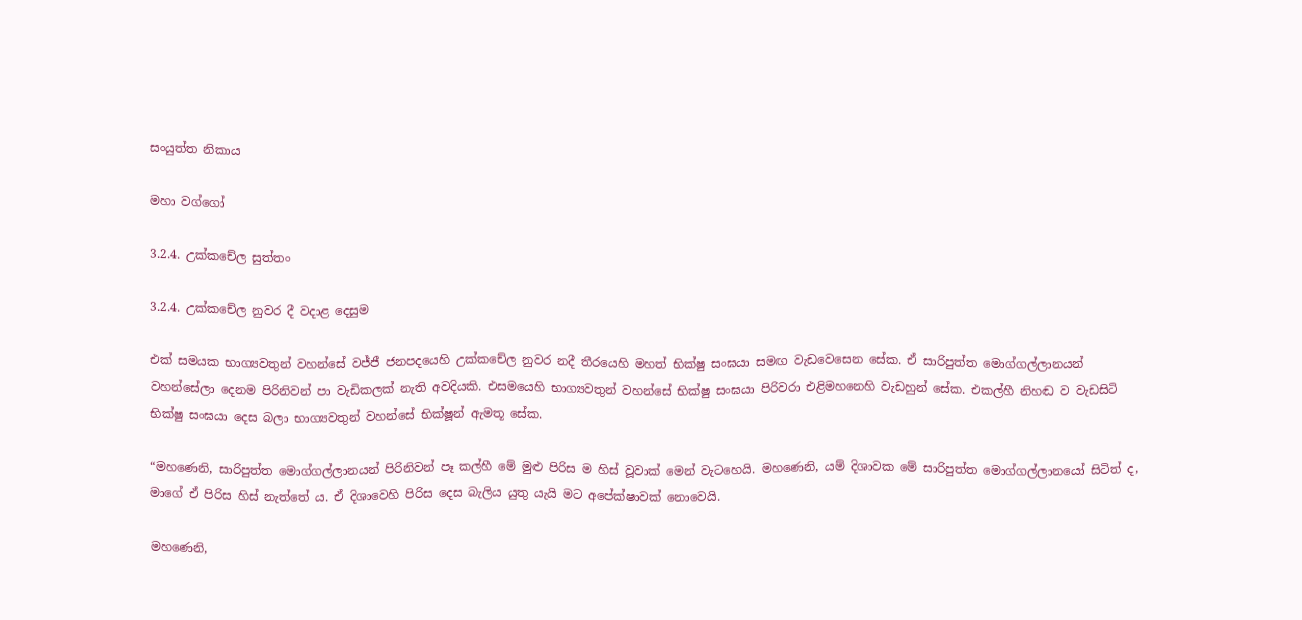සංයුත්ත නිකාය

මහා වග්ගෝ

3.2.4. උක්කචේල සුත්තං

3.2.4. උක්කචේල නුවර දී වදාළ දෙසුම

එක් සමයක භාග්‍යවතුන් වහන්සේ වජ්ජී ජනපදයෙහි උක්කචේල නුවර නදී තීරයෙහි මහත් භික්ෂු සංඝයා සමඟ වැඩවෙසෙන සේක. ඒ සාරිපුත්ත මොග්ගල්ලානයන් වහන්සේලා දෙනම පිරිනිවන් පා වැඩිකලක් නැති අවදියකි. එසමයෙහි භාග්‍යවතුන් වහන්සේ භික්ෂු සංඝයා පිරිවරා එළිමහනෙහි වැඩහුන් සේක. එකල්හී නිහඬ ව වැඩසිටි භික්ෂු සංඝයා දෙස බලා භාග්‍යවතුන් වහන්සේ භික්ෂූන් ඇමතූ සේක.

“මහණෙනි, සාරිපුත්ත මොග්ගල්ලානයන් පිරිනිවන් පෑ කල්හී මේ මුළු පිරිස ම හිස් වූවාක් මෙන් වැටහෙයි. මහණෙනි, යම් දිශාවක මේ සාරිපුත්ත මොග්ගල්ලානයෝ සිටිත් ද, මාගේ ඒ පිරිස හිස් නැත්තේ ය. ඒ දිශාවෙහි පිරිස දෙස බැලිය යුතු යැයි මට අපේක්ෂාවක් නොවෙයි.

මහණෙනි,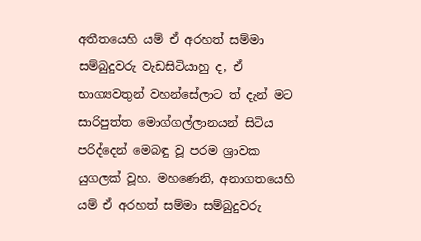අතීතයෙහි යම් ඒ අරහත් සම්මා සම්බුදුවරු වැඩසිටියාහු ද, ඒ භාග්‍යවතුන් වහන්සේලාට ත් දැන් මට සාරිපුත්ත මොග්ගල්ලානයන් සිටිය පරිද්දෙන් මෙබඳු වූ පරම ශ්‍රාවක යුගලක් වූහ. මහණෙනි, අනාගතයෙහි යම් ඒ අරහත් සම්මා සම්බුදුවරු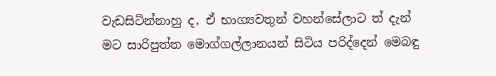වැඩසිටින්නාහු ද, ඒ භාග්‍යවතුන් වහන්සේලාට ත් දැන් මට සාරිපුත්ත මොග්ගල්ලානයන් සිටිය පරිද්දෙන් මෙබඳු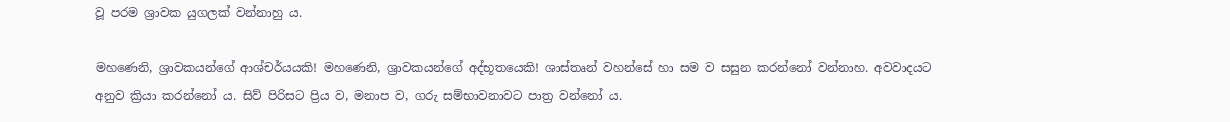වූ පරම ශ්‍රාවක යුගලක් වන්නාහු ය.

මහණෙනි, ශ්‍රාවකයන්ගේ ආශ්චර්යයකි! මහණෙනි, ශ්‍රාවකයන්ගේ අද්භූතයෙකි! ශාස්තෘන් වහන්සේ හා සම ව සසුන කරන්නෝ වන්නාහ. අවවාදයට අනුව ක්‍රියා කරන්නෝ ය. සිව් පිරිසට ප්‍රිය ව, මනාප ව, ගරු සම්භාවනාවට පාත්‍ර වන්නෝ ය.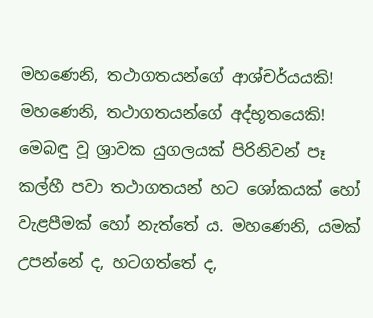මහණෙනි, තථාගතයන්ගේ ආශ්චර්යයකි! මහණෙනි, තථාගතයන්ගේ අද්භූතයෙකි! මෙබඳු වූ ශ්‍රාවක යුගලයක් පිරිනිවන් පෑ කල්හී පවා තථාගතයන් හට ශෝකයක් හෝ වැළපීමක් හෝ නැත්තේ ය. මහණෙනි, යමක් උපන්නේ ද, හටගත්තේ ද,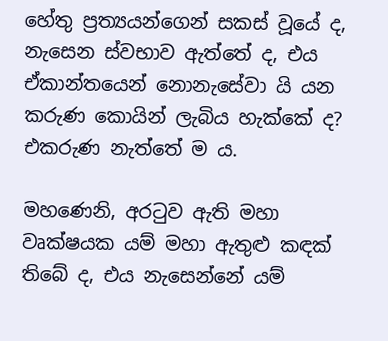හේතු ප්‍රත්‍යයන්ගෙන් සකස් වූයේ ද, නැසෙන ස්වභාව ඇත්තේ ද, එය ඒකාන්තයෙන් නොනැසේවා යි යන කරුණ කොයින් ලැබිය හැක්කේ ද? එකරුණ නැත්තේ ම ය.

මහණෙනි, අරටුව ඇති මහා වෘක්ෂයක යම් මහා ඇතුළු කඳක් තිබේ ද, එය නැසෙන්නේ යම්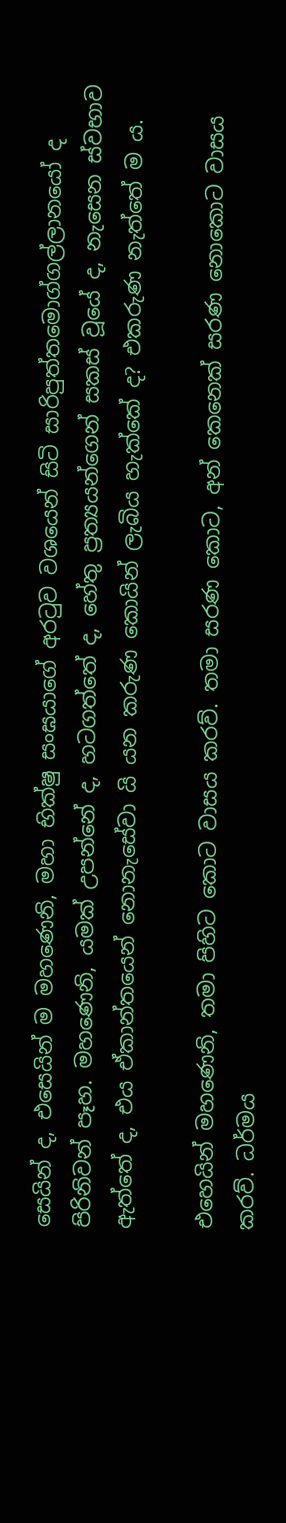සෙයින් ද, එසෙයින් ම මහණෙනි, මහා භික්ෂු සංඝයාගේ අරටුව වශයෙන් සිටි සාරිපුත්තමොග්ගල්ලානයෝ ද පිරිනිවන් පෑහ. මහණෙනි, යමක් උපන්නේ ද, හටගත්තේ ද, හේතු ප්‍රත්‍යයන්ගෙන් සකස් වූයේ ද, නැසෙන ස්වභාව ඇත්තේ ද, එය ඒකාන්තයෙන් නොනැසේවා යි යන කරුණ කොයින් ලැබිය හැක්කේ ද? එකරුණ නැත්තේ ම ය.

එහෙයින් මහණෙනි, තමා පිහිට කොට වාසය කරව්. තමා සරණ කොට, අන් කෙනෙක් සරණ නොකොට වාසය කරව්. ධර්මය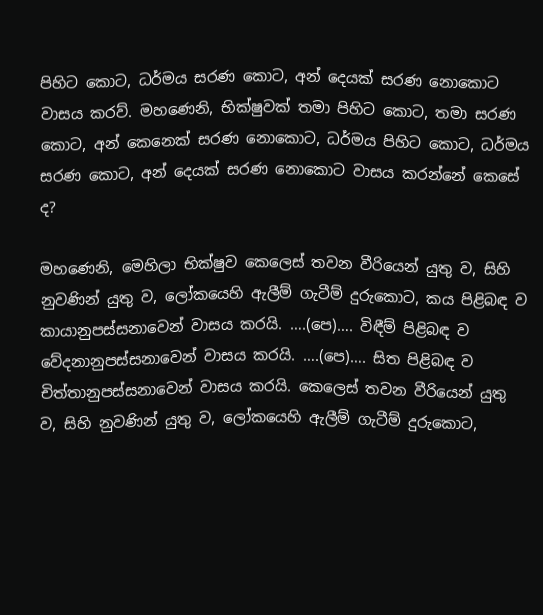පිහිට කොට, ධර්මය සරණ කොට, අන් දෙයක් සරණ නොකොට වාසය කරව්. මහණෙනි, භික්ෂුවක් තමා පිහිට කොට, තමා සරණ කොට, අන් කෙනෙක් සරණ නොකොට, ධර්මය පිහිට කොට, ධර්මය සරණ කොට, අන් දෙයක් සරණ නොකොට වාසය කරන්නේ කෙසේ ද?

මහණෙනි, මෙහිලා භික්ෂුව කෙලෙස් තවන වීරියෙන් යුතු ව, සිහි නුවණින් යුතු ව, ලෝකයෙහි ඇලීම් ගැටීම් දුරුකොට, කය පිළිබඳ ව කායානුපස්සනාවෙන් වාසය කරයි. ….(පෙ)…. විඳීම් පිළිබඳ ව වේදනානුපස්සනාවෙන් වාසය කරයි. ….(පෙ)…. සිත පිළිබඳ ව චිත්තානුපස්සනාවෙන් වාසය කරයි. කෙලෙස් තවන වීරියෙන් යුතු ව, සිහි නුවණින් යුතු ව, ලෝකයෙහි ඇලීම් ගැටීම් දුරුකොට,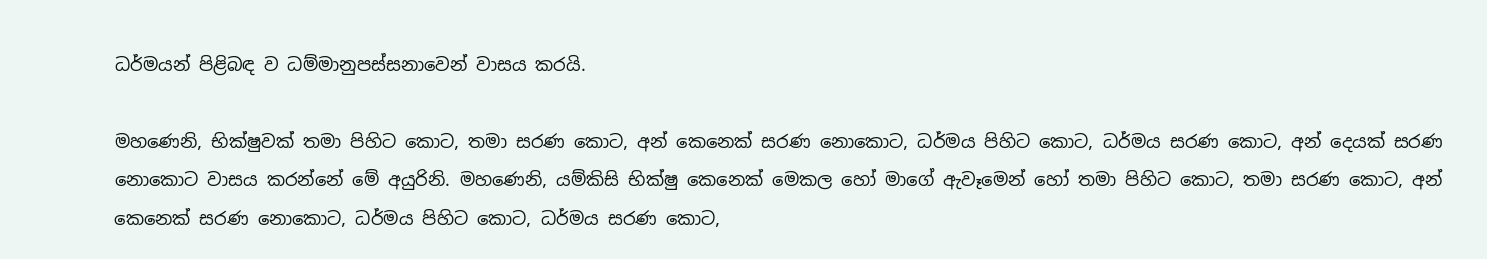ධර්මයන් පිළිබඳ ව ධම්මානුපස්සනාවෙන් වාසය කරයි.

මහණෙනි, භික්ෂුවක් තමා පිහිට කොට, තමා සරණ කොට, අන් කෙනෙක් සරණ නොකොට, ධර්මය පිහිට කොට, ධර්මය සරණ කොට, අන් දෙයක් සරණ නොකොට වාසය කරන්නේ මේ අයුරිනි. මහණෙනි, යම්කිසි භික්ෂු කෙනෙක් මෙකල හෝ මාගේ ඇවෑමෙන් හෝ තමා පිහිට කොට, තමා සරණ කොට, අන් කෙනෙක් සරණ නොකොට, ධර්මය පිහිට කොට, ධර්මය සරණ කොට,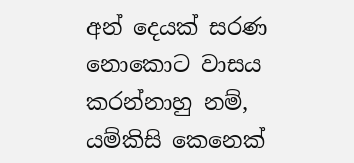අන් දෙයක් සරණ නොකොට වාසය කරන්නාහු නම්, යම්කිසි කෙනෙක්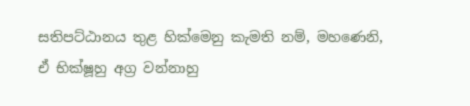සතිපට්ඨානය තුළ හික්මෙනු කැමති නම්, මහණෙනි, ඒ භික්ෂූහු අග්‍ර වන්නාහු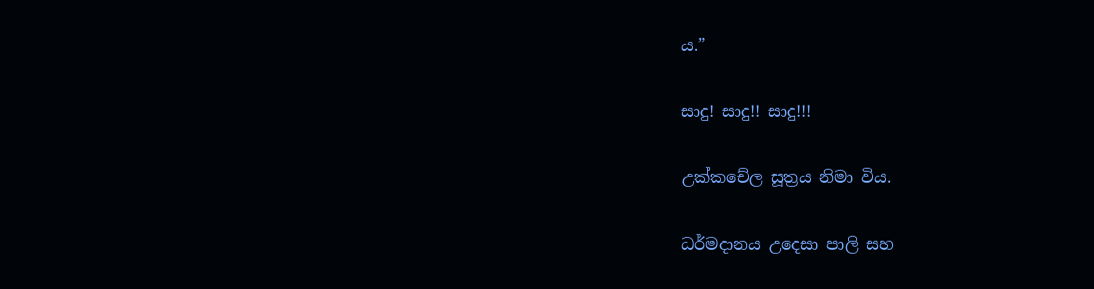ය.”

සාදු! සාදු!! සාදු!!!

උක්කචේල සූත්‍රය නිමා විය.

ධර්මදානය උදෙසා පාලි සහ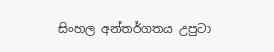සිංහල අන්තර්ගතය උපුටා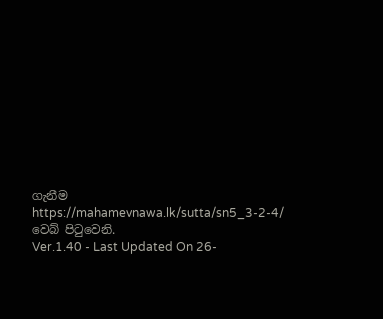ගැනීම https://mahamevnawa.lk/sutta/sn5_3-2-4/ වෙබ් පිටුවෙනි.
Ver.1.40 - Last Updated On 26-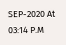SEP-2020 At 03:14 P.M